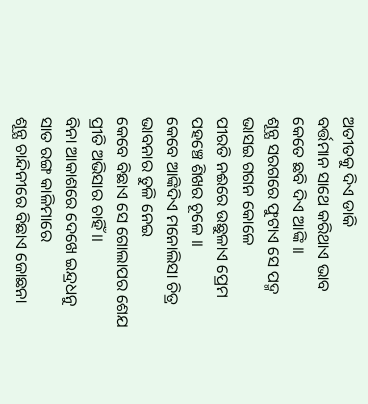ଅତୀତକୁ ଦିଏ ଡାକି
ବର୍ତ୍ତମାନ ସାଥେ କରିଥାଏ ଭାବ
କେତେ ଛବି ଦିଏ ଆଙ୍କି ।।
ଶୂନ୍ଯ ସରଗରେ ଫୁଟାଏ ସେ ପଦ୍ମ
ଭାସଇ ଗଗନ କୋଳେ
ପୀରତି ନଈରେ ଉଛୁଳାଏ ପ୍ରେମ
ପହଞ୍ଚେ ଶିଖର ଚୂଳେ ।।
କେବେ ଆଙ୍କିଦିଏ ମନୋଲିସା ଚିତ୍ର
ଭାବନାର ତୁଳି ନେଇ
କେବେ ବିଛାଏ ସେ ଗୋଲାପର ଶେଯ
ପ୍ରୀତି ଅଭିସାର ଚାହିଁ ।।
ବିନା ଆକାଶରେ ଦେଖେ ଇନ୍ଦ୍ରଧନୁ
ସାତ ରଙ୍ଗ କାଳିମାରେ
ଶୂନ୍ଯ ଚାନ୍ଦିନୀରେ ବିଛାଏ ଜୋଛନା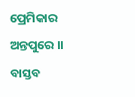ପ୍ରେମିକାର ଅନ୍ତପୁରେ ।।
ବାସ୍ତବ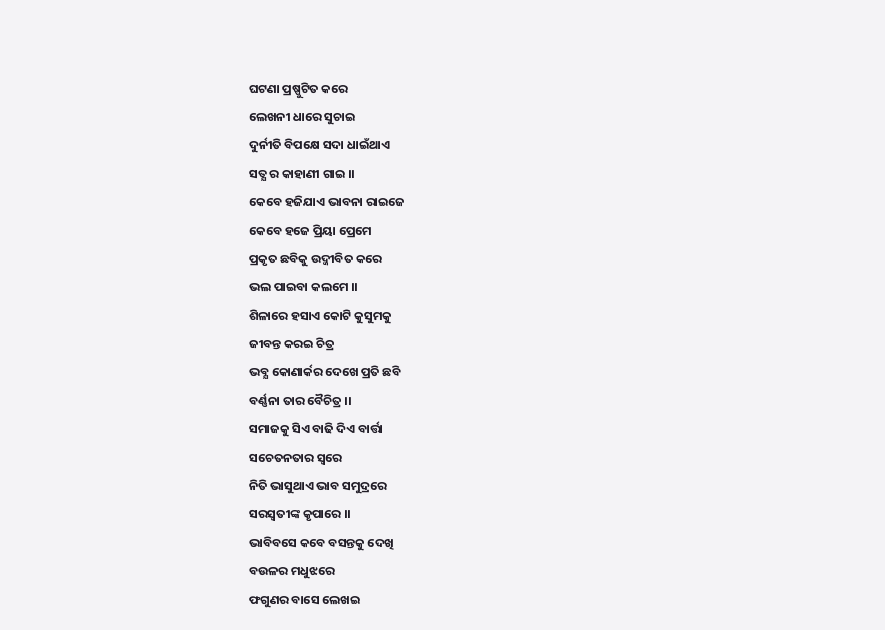ଘଟଣା ପ୍ରଷ୍ପୁଟିତ କରେ
ଲେଖନୀ ଧାରେ ସୁଚାଇ
ଦୁର୍ନୀତି ବିପକ୍ଷେ ସଦା ଧାଇଁଥାଏ
ସତ୍ଯ ର କାହାଣୀ ଗାଇ ।।
କେବେ ହଜିଯାଏ ଭାବନା ରାଇଜେ
କେବେ ହଜେ ପ୍ରିୟା ପ୍ରେମେ
ପ୍ରକୃତ ଛବିକୁ ଉଦ୍ଜୀବିତ କରେ
ଭଲ ପାଇବା କଲମେ ।।
ଶିଳାରେ ହସାଏ କୋଟି କୁସୁମକୁ
ଜୀବନ୍ତ କରଇ ଚିତ୍ର
ଭବ୍ଯ କୋଣାର୍କର ଦେଖେ ପ୍ରତି ଛବି
ବର୍ଣ୍ଣନା ତାର ବୈଚିତ୍ର ।।
ସମାଜକୁ ସିଏ ବାଢି ଦିଏ ବାର୍ତ୍ତା
ସଚେତନତାର ସ୍ଵରେ
ନିତି ଭାସୁଥାଏ ଭାବ ସମୁଦ୍ରରେ
ସରସ୍ଵତୀଙ୍କ କୃପାରେ ।।
ଭାବିବସେ କବେ ବସନ୍ତକୁ ଦେଖି
ବଉଳର ମଧୁଝରେ
ଫଗୁଣର ବାସେ ଲେଖଇ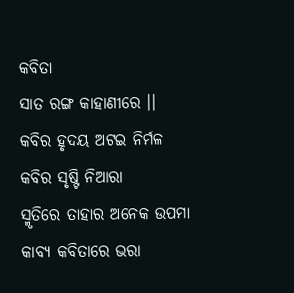କବିତା
ସାତ ରଙ୍ଗ କାହାଣୀରେ ।।
କବିର ହୃଦୟ ଅଟଇ ନିର୍ମଳ
କବିର ସୃଷ୍ଟି ନିଆରା
ସ୍ମୃତିରେ ତାହାର ଅନେକ ଉପମା
କାବ୍ୟ କବିତାରେ ଭରା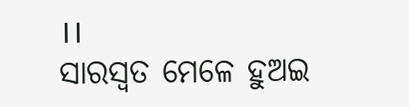।।
ସାରସ୍ବତ ମେଳେ ହୁଅଇ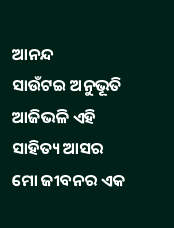ଆନନ୍ଦ
ସାଉଁଟଇ ଅନୁଭୂତି
ଆଜିଭଳି ଏହି ସାହିତ୍ୟ ଆସର
ମୋ ଜୀବନର ଏକ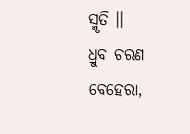ସ୍ମୃତି ।।
ଧ୍ରୁବ ଚରଣ ବେହେରା,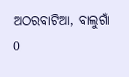ଅଠରବାଟିଆ, ବାଲୁଗାଁ
0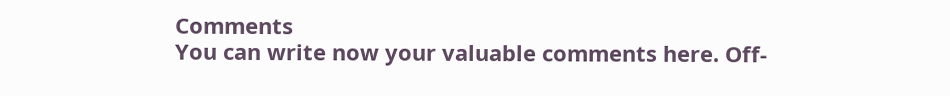Comments
You can write now your valuable comments here. Off-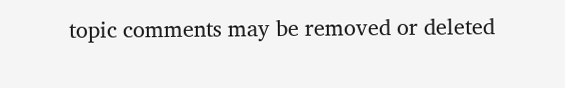topic comments may be removed or deleted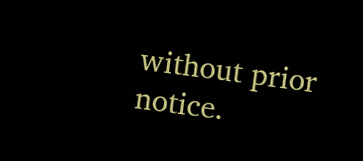without prior notice.